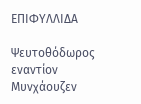ΕΠΙΦΥΛΛΙΔΑ

Ψευτοθόδωρος εναντίον Μυνχάουζεν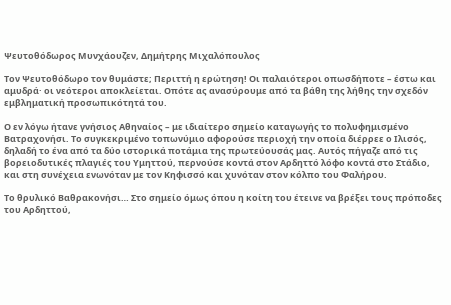Ψευτοθόδωρος Μυνχάουζεν, Δημήτρης Μιχαλόπουλος

Τον Ψευτοθόδωρο τον θυμάστε; Περιττή η ερώτηση! Οι παλαιότεροι οπωσδήποτε – έστω και αμυδρά· οι νεότεροι αποκλείεται. Οπότε ας ανασύρουμε από τα βάθη της λήθης την σχεδόν εμβληματική προσωπικότητά του.

Ο εν λόγω ήτανε γνήσιος Αθηναίος – με ιδιαίτερο σημείο καταγωγής το πολυφημισμένο Βατραχονήσι. Το συγκεκριμένο τοπωνύμιο αφορούσε περιοχή την οποία διέρρεε ο Ιλισός, δηλαδή το ένα από τα δύο ιστορικά ποτάμια της πρωτεύουσάς μας. Αυτός πήγαζε από τις βορειοδυτικές πλαγιές του Υμηττού, περνούσε κοντά στον Αρδηττό λόφο κοντά στο Στάδιο, και στη συνέχεια ενωνόταν με τον Κηφισσό και χυνόταν στον κόλπο του Φαλήρου.

Το θρυλικό Βαθρακονήσι… Στο σημείο όμως όπου η κοίτη του έτεινε να βρέξει τους πρόποδες του Αρδηττού,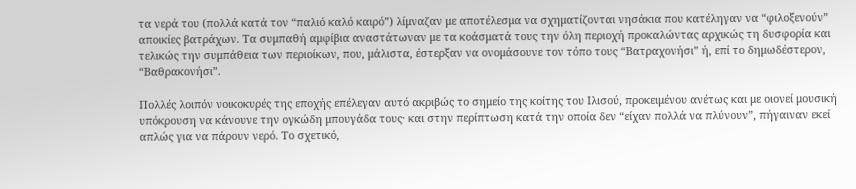τα νερά του (πολλά κατά τον “παλιό καλό καιρό”) λίμναζαν με αποτέλεσμα να σχηματίζονται νησάκια που κατέληγαν να “φιλοξενούν” αποικίες βατράχων. Τα συμπαθή αμφίβια αναστάτωναν με τα κοάσματά τους την όλη περιοχή προκαλώντας αρχικώς τη δυσφορία και τελικώς την συμπάθεια των περιοίκων, που, μάλιστα, έστερξαν να ονομάσουνε τον τόπο τους “Βατραχονήσι” ή, επί το δημωδέστερον, “Βαθρακονήσι”.

Πολλές λοιπόν νοικοκυρές της εποχής επέλεγαν αυτό ακριβώς το σημείο της κοίτης του Ιλισού, προκειμένου ανέτως και με οιονεί μουσική υπόκρουση να κάνουνε την ογκώδη μπουγάδα τους· και στην περίπτωση κατά την οποία δεν “είχαν πολλά να πλύνουν”, πήγαιναν εκεί απλώς για να πάρουν νερό. Το σχετικό,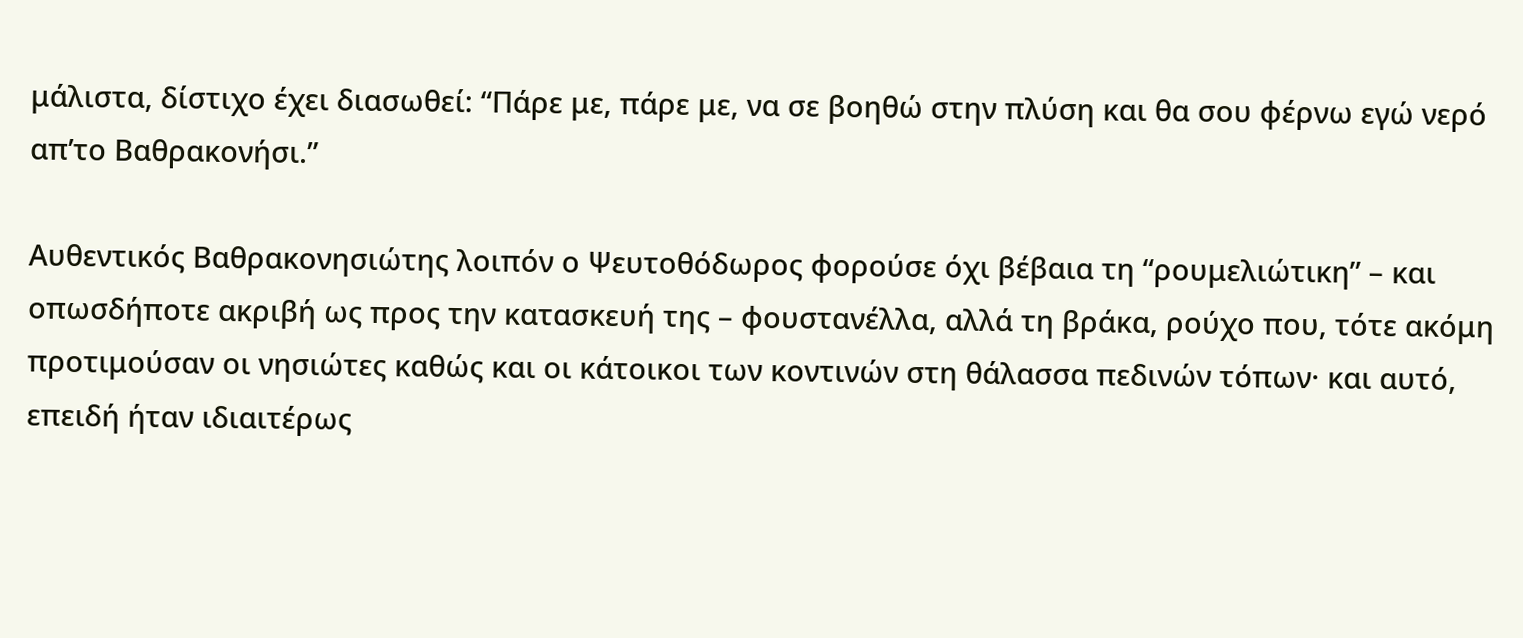μάλιστα, δίστιχο έχει διασωθεί: “Πάρε με, πάρε με, να σε βοηθώ στην πλύση και θα σου φέρνω εγώ νερό απ’το Βαθρακονήσι.”

Αυθεντικός Βαθρακονησιώτης λοιπόν ο Ψευτοθόδωρος φορούσε όχι βέβαια τη “ρουμελιώτικη” – και οπωσδήποτε ακριβή ως προς την κατασκευή της – φουστανέλλα, αλλά τη βράκα, ρούχο που, τότε ακόμη προτιμούσαν οι νησιώτες καθώς και οι κάτοικοι των κοντινών στη θάλασσα πεδινών τόπων· και αυτό, επειδή ήταν ιδιαιτέρως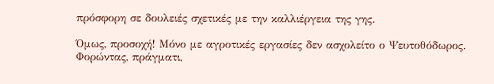πρόσφορη σε δουλειές σχετικές με την καλλιέργεια της γης.

Όμως, προσοχή! Μόνο με αγροτικές εργασίες δεν ασχολείτο ο Ψευτοθόδωρος. Φορώντας, πράγματι,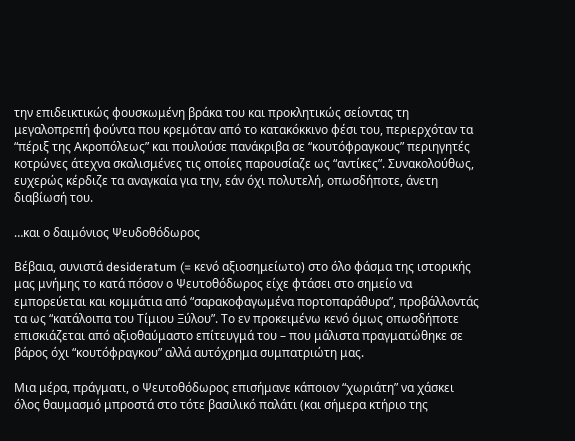την επιδεικτικώς φουσκωμένη βράκα του και προκλητικώς σείοντας τη μεγαλοπρεπή φούντα που κρεμόταν από το κατακόκκινο φέσι του, περιερχόταν τα “πέριξ της Ακροπόλεως” και πουλούσε πανάκριβα σε “κουτόφραγκους” περιηγητές κοτρώνες άτεχνα σκαλισμένες τις οποίες παρουσίαζε ως “αντίκες”. Συνακολούθως, ευχερώς κέρδιζε τα αναγκαία για την, εάν όχι πολυτελή, οπωσδήποτε, άνετη διαβίωσή του.

…και ο δαιμόνιος Ψευδοθόδωρος

Bέβαια, συνιστά desideratum (= κενό αξιοσημείωτο) στο όλο φάσμα της ιστορικής μας μνήμης το κατά πόσον ο Ψευτοθόδωρος είχε φτάσει στο σημείο να εμπορεύεται και κομμάτια από “σαρακοφαγωμένα πορτοπαράθυρα”, προβάλλοντάς τα ως “κατάλοιπα του Τίμιου Ξύλου”. Το εν προκειμένω κενό όμως οπωσδήποτε επισκιάζεται από αξιοθαύμαστο επίτευγμά του – που μάλιστα πραγματώθηκε σε βάρος όχι “κουτόφραγκου” αλλά αυτόχρημα συμπατριώτη μας.

Μια μέρα, πράγματι, ο Ψευτοθόδωρος επισήμανε κάποιον “χωριάτη” να χάσκει όλος θαυμασμό μπροστά στο τότε βασιλικό παλάτι (και σήμερα κτήριο της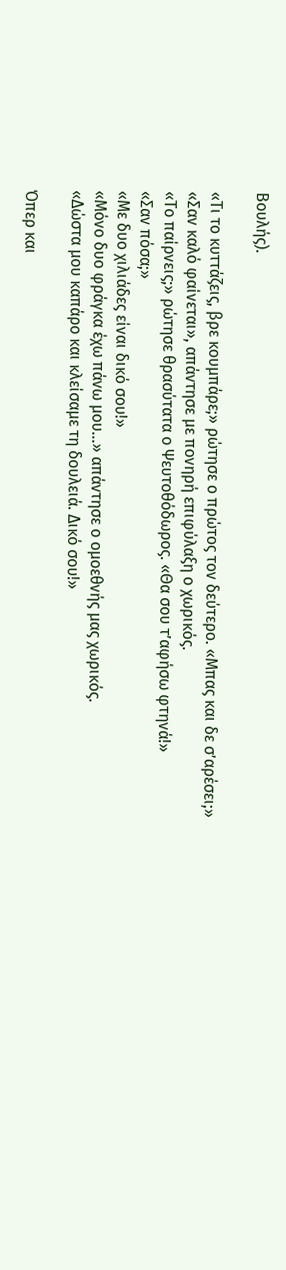Βουλής).

«Τι το κυττάζεις, βρε κουμπάρε;» ρώτησε ο πρώτος τον δεύτερο. «Μπας και δε σ’αρέσει;»
«Σαν καλό φαίνεται», απάντησε με πονηρή επιφύλαξη ο χωρικός.
«Το παίρνεις;» ρώτησε θρασύτατα ο Ψευτοθόδωρος. «Θα σου τ’αφήσω φτηνά!»
«Σαν πόσα;»
«Με δυο χιλιάδες είναι δικό σου!»
«Μόνο δυο φράγκα έχω πάνω μου…» απάντησε ο ομοεθνής μας χωρικός.
«Δώστα μου καπάρο και κλείσαμε τη δουλειά. Δικό σου!»

Όπερ και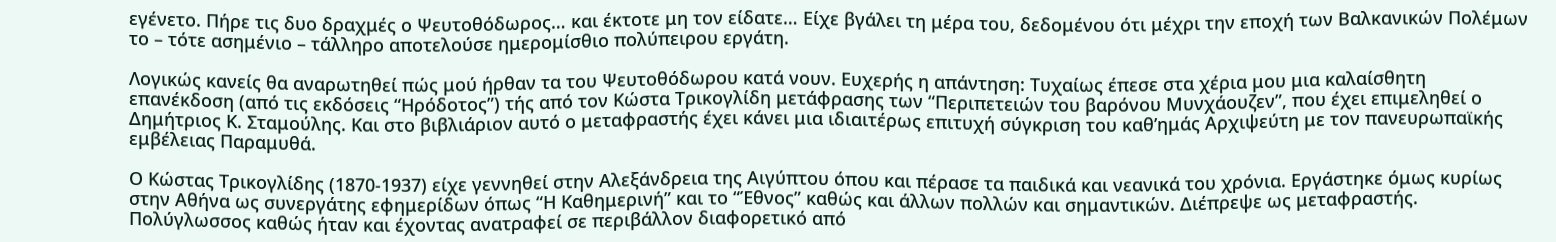εγένετο. Πήρε τις δυο δραχμές ο Ψευτοθόδωρος… και έκτοτε μη τον είδατε… Είχε βγάλει τη μέρα του, δεδομένου ότι μέχρι την εποχή των Βαλκανικών Πολέμων το – τότε ασημένιο – τάλληρο αποτελούσε ημερομίσθιο πολύπειρου εργάτη.

Λογικώς κανείς θα αναρωτηθεί πώς μού ήρθαν τα του Ψευτοθόδωρου κατά νουν. Ευχερής η απάντηση: Τυχαίως έπεσε στα χέρια μου μια καλαίσθητη επανέκδοση (από τις εκδόσεις “Ηρόδοτος”) τής από τον Κώστα Τρικογλίδη μετάφρασης των “Περιπετειών του βαρόνου Μυνχάουζεν”, που έχει επιμεληθεί ο Δημήτριος Κ. Σταμούλης. Και στο βιβλιάριον αυτό ο μεταφραστής έχει κάνει μια ιδιαιτέρως επιτυχή σύγκριση του καθ’ημάς Αρχιψεύτη με τον πανευρωπαϊκής εμβέλειας Παραμυθά.

Ο Κώστας Τρικογλίδης (1870-1937) είχε γεννηθεί στην Αλεξάνδρεια της Αιγύπτου όπου και πέρασε τα παιδικά και νεανικά του χρόνια. Εργάστηκε όμως κυρίως στην Αθήνα ως συνεργάτης εφημερίδων όπως “Η Καθημερινή” και το “Έθνος” καθώς και άλλων πολλών και σημαντικών. Διέπρεψε ως μεταφραστής. Πολύγλωσσος καθώς ήταν και έχοντας ανατραφεί σε περιβάλλον διαφορετικό από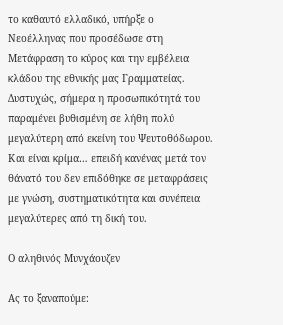το καθαυτό ελλαδικό, υπήρξε ο Νεοέλληνας που προσέδωσε στη Μετάφραση το κύρος και την εμβέλεια κλάδου της εθνικής μας Γραμματείας. Δυστυχώς, σήμερα η προσωπικότητά του παραμένει βυθισμένη σε λήθη πολύ μεγαλύτερη από εκείνη του Ψευτοθόδωρου. Και είναι κρίμα… επειδή κανένας μετά τον θάνατό του δεν επιδόθηκε σε μεταφράσεις με γνώση, συστηματικότητα και συνέπεια μεγαλύτερες από τη δική του.

Ο αληθινός Μυνχάουζεν

Ας το ξαναπούμε: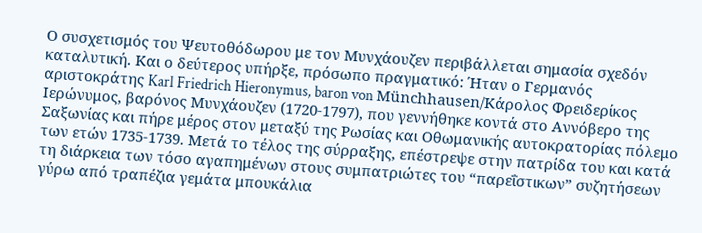Ο συσχετισμός του Ψευτοθόδωρου με τον Μυνχάουζεν περιβάλλεται σημασία σχεδόν καταλυτική. Και ο δεύτερος υπήρξε, πρόσωπο πραγματικό: Ήταν ο Γερμανός αριστοκράτης Karl Friedrich Hieronymus, baron von Münchhausen/Κάρολος Φρειδερίκος Ιερώνυμος, βαρόνος Μυνχάουζεν (1720-1797), που γεννήθηκε κοντά στο Αννόβερο της Σαξωνίας και πήρε μέρος στον μεταξύ της Ρωσίας και Οθωμανικής αυτοκρατορίας πόλεμο των ετών 1735-1739. Μετά το τέλος της σύρραξης, επέστρεψε στην πατρίδα του και κατά τη διάρκεια των τόσο αγαπημένων στους συμπατριώτες του “παρεΐστικων” συζητήσεων γύρω από τραπέζια γεμάτα μπουκάλια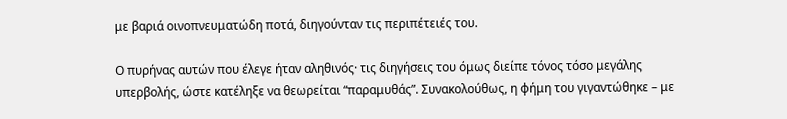με βαριά οινοπνευματώδη ποτά, διηγούνταν τις περιπέτειές του.

Ο πυρήνας αυτών που έλεγε ήταν αληθινός· τις διηγήσεις του όμως διείπε τόνος τόσο μεγάλης υπερβολής, ώστε κατέληξε να θεωρείται “παραμυθάς”. Συνακολούθως, η φήμη του γιγαντώθηκε – με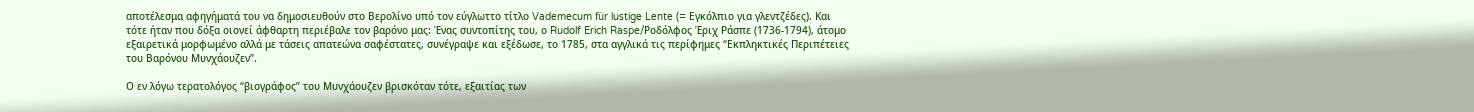αποτέλεσμα αφηγήματά του να δημοσιευθούν στο Βερολίνο υπό τον εύγλωττο τίτλο Vademecum für lustige Lente (= Εγκόλπιο για γλεντζέδες). Και τότε ήταν που δόξα οιονεί άφθαρτη περιέβαλε τον βαρόνο μας: Ένας συντοπίτης του, ο Rudolf Erich Raspe/Ροδόλφος Έριχ Ράσπε (1736-1794), άτομο εξαιρετικά μορφωμένο αλλά με τάσεις απατεώνα σαφέστατες, συνέγραψε και εξέδωσε, το 1785, στα αγγλικά τις περίφημες “Εκπληκτικές Περιπέτειες του Βαρόνου Μυνχάουζεν”.

Ο εν λόγω τερατολόγος “βιογράφος” του Μυνχάουζεν βρισκόταν τότε, εξαιτίας των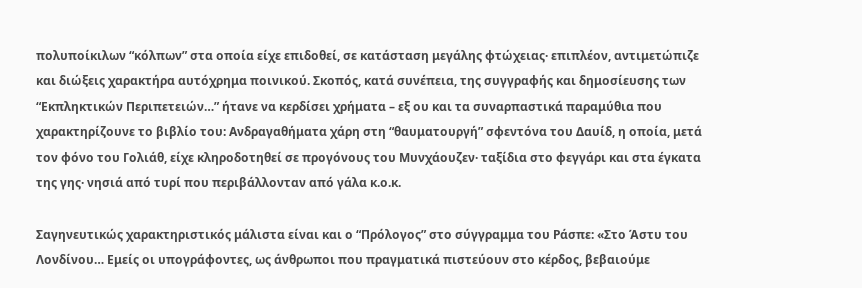πολυποίκιλων “κόλπων” στα οποία είχε επιδοθεί, σε κατάσταση μεγάλης φτώχειας· επιπλέον, αντιμετώπιζε και διώξεις χαρακτήρα αυτόχρημα ποινικού. Σκοπός, κατά συνέπεια, της συγγραφής και δημοσίευσης των “Εκπληκτικών Περιπετειών…” ήτανε να κερδίσει χρήματα – εξ ου και τα συναρπαστικά παραμύθια που χαρακτηρίζουνε το βιβλίο του: Ανδραγαθήματα χάρη στη “θαυματουργή” σφεντόνα του Δαυίδ, η οποία, μετά τον φόνο του Γολιάθ, είχε κληροδοτηθεί σε προγόνους του Μυνχάουζεν· ταξίδια στο φεγγάρι και στα έγκατα της γης· νησιά από τυρί που περιβάλλονταν από γάλα κ.ο.κ.

Σαγηνευτικώς χαρακτηριστικός μάλιστα είναι και ο “Πρόλογος” στο σύγγραμμα του Ράσπε: «Στο Άστυ του Λονδίνου… Εμείς οι υπογράφοντες, ως άνθρωποι που πραγματικά πιστεύουν στο κέρδος, βεβαιούμε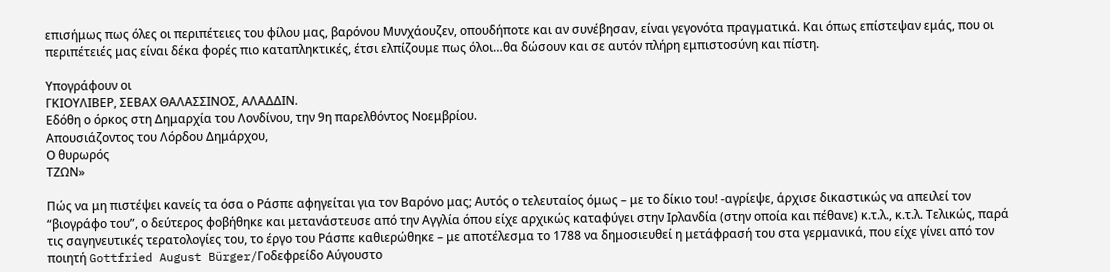επισήμως πως όλες οι περιπέτειες του φίλου μας, βαρόνου Μυνχάουζεν, οπουδήποτε και αν συνέβησαν, είναι γεγονότα πραγματικά. Και όπως επίστεψαν εμάς, που οι περιπέτειές μας είναι δέκα φορές πιο καταπληκτικές, έτσι ελπίζουμε πως όλοι…θα δώσουν και σε αυτόν πλήρη εμπιστοσύνη και πίστη.

Υπογράφουν οι
ΓΚΙΟΥΛΙΒΕΡ, ΣΕΒΑΧ ΘΑΛΑΣΣΙΝΟΣ, ΑΛΑΔΔΙΝ.
Εδόθη ο όρκος στη Δημαρχία του Λονδίνου, την 9η παρελθόντος Νοεμβρίου.
Απουσιάζοντος του Λόρδου Δημάρχου,
Ο θυρωρός
ΤΖΩΝ»

Πώς να μη πιστέψει κανείς τα όσα ο Ράσπε αφηγείται για τον Βαρόνο μας; Αυτός ο τελευταίος όμως – με το δίκιο του! -αγρίεψε, άρχισε δικαστικώς να απειλεί τον “βιογράφο του”, ο δεύτερος φοβήθηκε και μετανάστευσε από την Αγγλία όπου είχε αρχικώς καταφύγει στην Ιρλανδία (στην οποία και πέθανε) κ.τ.λ., κ.τ.λ. Τελικώς, παρά τις σαγηνευτικές τερατολογίες του, το έργο του Ράσπε καθιερώθηκε – με αποτέλεσμα το 1788 να δημοσιευθεί η μετάφρασή του στα γερμανικά, που είχε γίνει από τον ποιητή Gottfried August Bürger/Γοδεφρείδο Αύγουστο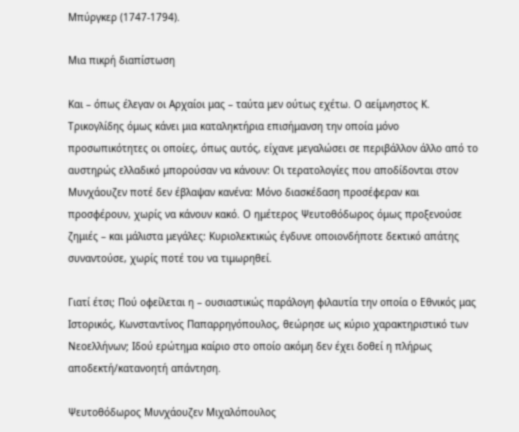Μπύργκερ (1747-1794).

Μια πικρή διαπίστωση

Και – όπως έλεγαν οι Αρχαίοι μας – ταύτα μεν ούτως εχέτω. Ο αείμνηστος Κ. Τρικογλίδης όμως κάνει μια καταληκτήρια επισήμανση την οποία μόνο προσωπικότητες οι οποίες, όπως αυτός, είχανε μεγαλώσει σε περιβάλλον άλλο από το αυστηρώς ελλαδικό μπορούσαν να κάνουν: Οι τερατολογίες που αποδίδονται στον Μυνχάουζεν ποτέ δεν έβλαψαν κανένα: Μόνο διασκέδαση προσέφεραν και προσφέρουν, χωρίς να κάνουν κακό. Ο ημέτερος Ψευτοθόδωρος όμως προξενούσε ζημιές – και μάλιστα μεγάλες: Κυριολεκτικώς έγδυνε οποιονδήποτε δεκτικό απάτης συναντούσε, χωρίς ποτέ του να τιμωρηθεί.

Γιατί έτσι; Πού οφείλεται η – ουσιαστικώς παράλογη φιλαυτία την οποία ο Εθνικός μας Ιστορικός, Κωνσταντίνος Παπαρρηγόπουλος, θεώρησε ως κύριο χαρακτηριστικό των Νεοελλήνων; Ιδού ερώτημα καίριο στο οποίο ακόμη δεν έχει δοθεί η πλήρως αποδεκτή/κατανοητή απάντηση.

Ψευτοθόδωρος Μυνχάουζεν Μιχαλόπουλος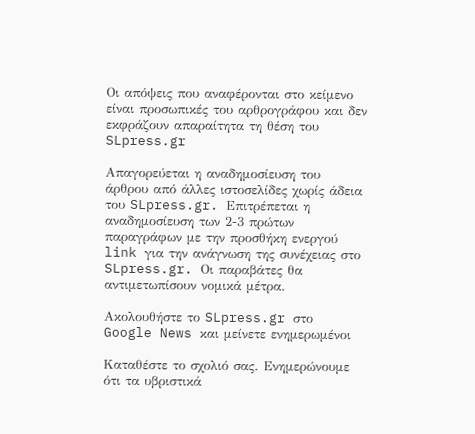Οι απόψεις που αναφέρονται στο κείμενο είναι προσωπικές του αρθρογράφου και δεν εκφράζουν απαραίτητα τη θέση του SLpress.gr

Απαγορεύεται η αναδημοσίευση του άρθρου από άλλες ιστοσελίδες χωρίς άδεια του SLpress.gr. Επιτρέπεται η αναδημοσίευση των 2-3 πρώτων παραγράφων με την προσθήκη ενεργού link για την ανάγνωση της συνέχειας στο SLpress.gr. Οι παραβάτες θα αντιμετωπίσουν νομικά μέτρα.

Ακολουθήστε το SLpress.gr στο Google News και μείνετε ενημερωμένοι

Kαταθέστε το σχολιό σας. Eνημερώνουμε ότι τα υβριστικά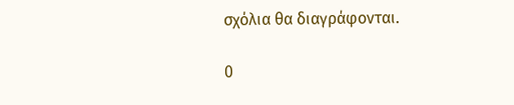σχόλια θα διαγράφονται.

0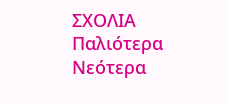ΣΧΟΛΙΑ
Παλιότερα
Νεότερα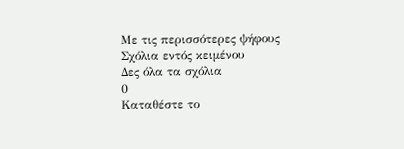Με τις περισσότερες ψήφους
Σχόλια εντός κειμένου
Δες όλα τα σχόλια
0
Kαταθέστε το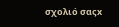σχολιό σαςx